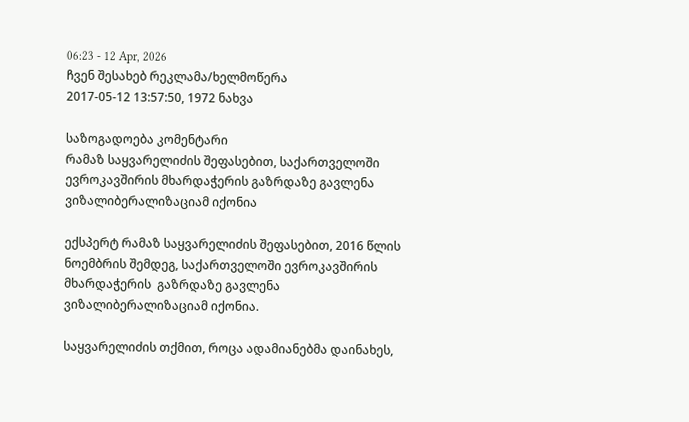06:23 - 12 Apr, 2026
ჩვენ შესახებ რეკლამა/ხელმოწერა
2017-05-12 13:57:50, 1972 ნახვა

საზოგადოება კომენტარი
რამაზ საყვარელიძის შეფასებით, საქართველოში ევროკავშირის მხარდაჭერის გაზრდაზე გავლენა ვიზალიბერალიზაციამ იქონია

ექსპერტ რამაზ საყვარელიძის შეფასებით, 2016 წლის ნოემბრის შემდეგ, საქართველოში ევროკავშირის მხარდაჭერის  გაზრდაზე გავლენა ვიზალიბერალიზაციამ იქონია.

საყვარელიძის თქმით, როცა ადამიანებმა დაინახეს,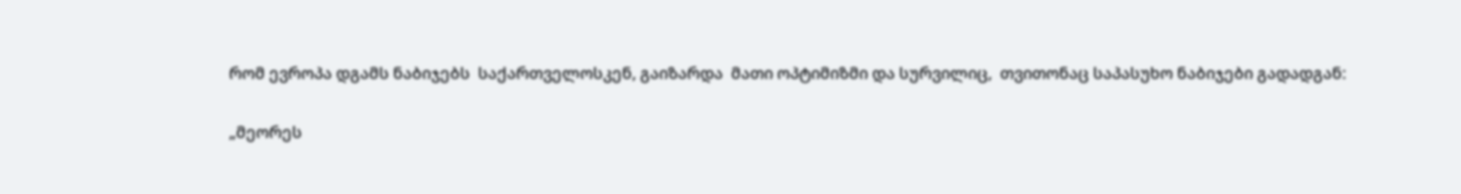რომ ევროპა დგამს ნაბიჯებს  საქართველოსკენ, გაიზარდა  მათი ოპტიმიზმი და სურვილიც,  თვითონაც საპასუხო ნაბიჯები გადადგან:

„მეორეს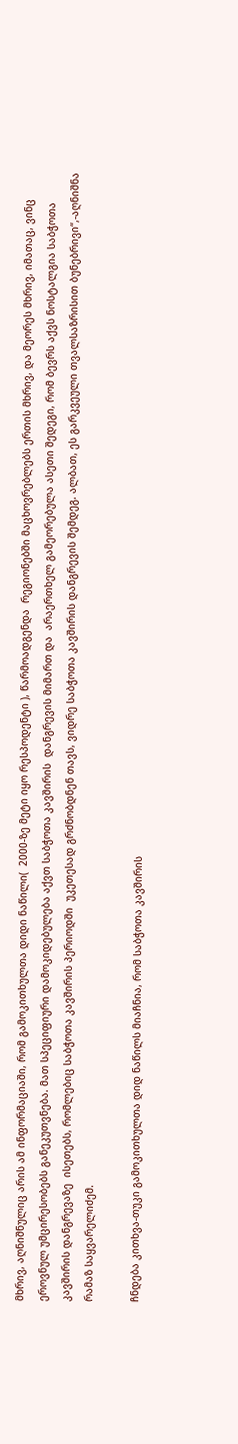მხრივ, აღნიშნულიც არის ამ ინფორმაციაში, რომ გამოკითხულთა დიდი ნაწილი(  2000-ზე მეტი იყო რესპოდენტი ), წარმოადგენდა  რეგიონებში მაცხოვრებლებს ერთის მხრივ, და მეორეს მხრივ, იმათაც, ვინც ეროვნულ უმცირესობებს განეკუთვნება. მათ სპეციფიური დამოკიდებულება აქვთ საბჭოთა კავშირის  დანგრევის მიმართ და  არაერთხელ გამეორებულა ასეთი შედეგი, რომ ბევრს აქვს ნოსტალგია საბჭოთა კავშირის დანგრევაზე  ისეთებს, რომლებიც საბჭოთა კავშირის პერიოდში  უკეთესად გრძნობდნენ თავს, ვიდრე საბჭოთა კავშირის დანგრევის შემდეგ. ალბათ, ეს გარკვეული თვალსაზრისით ბუნებრივი“,-აღნიშნა რამაზ საყვარელიძემ.

ჩნდება კითხვა-თუკი გამოკითხულთა დიდ ნაწილს მიაჩნია, რომ საბჭოთა კავშირის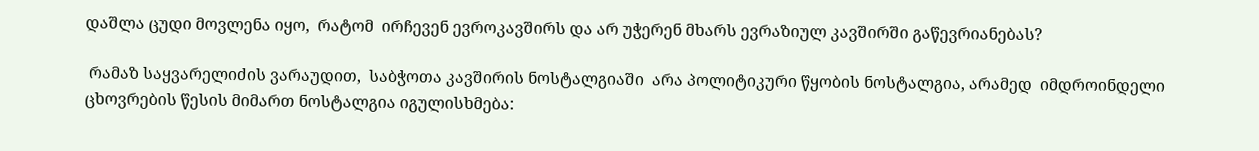დაშლა ცუდი მოვლენა იყო,  რატომ  ირჩევენ ევროკავშირს და არ უჭერენ მხარს ევრაზიულ კავშირში გაწევრიანებას?

 რამაზ საყვარელიძის ვარაუდით,  საბჭოთა კავშირის ნოსტალგიაში  არა პოლიტიკური წყობის ნოსტალგია, არამედ  იმდროინდელი ცხოვრების წესის მიმართ ნოსტალგია იგულისხმება: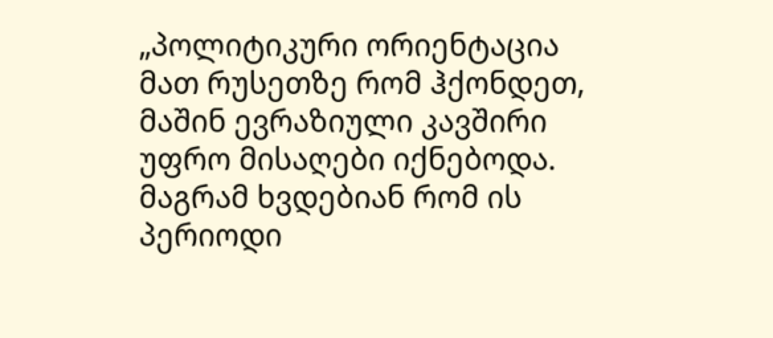„პოლიტიკური ორიენტაცია მათ რუსეთზე რომ ჰქონდეთ, მაშინ ევრაზიული კავშირი უფრო მისაღები იქნებოდა. მაგრამ ხვდებიან რომ ის პერიოდი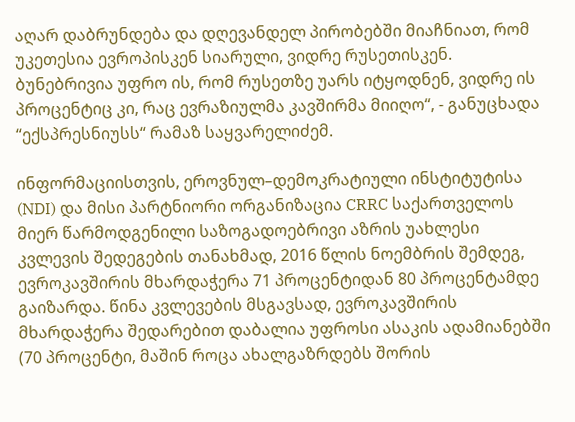აღარ დაბრუნდება და დღევანდელ პირობებში მიაჩნიათ, რომ უკეთესია ევროპისკენ სიარული, ვიდრე რუსეთისკენ. ბუნებრივია უფრო ის, რომ რუსეთზე უარს იტყოდნენ, ვიდრე ის პროცენტიც კი, რაც ევრაზიულმა კავშირმა მიიღო“, - განუცხადა “ექსპრესნიუსს“ რამაზ საყვარელიძემ.

ინფორმაციისთვის, ეროვნულ–დემოკრატიული ინსტიტუტისა (NDI) და მისი პარტნიორი ორგანიზაცია CRRC საქართველოს მიერ წარმოდგენილი საზოგადოებრივი აზრის უახლესი კვლევის შედეგების თანახმად, 2016 წლის ნოემბრის შემდეგ, ევროკავშირის მხარდაჭერა 71 პროცენტიდან 80 პროცენტამდე გაიზარდა. წინა კვლევების მსგავსად, ევროკავშირის მხარდაჭერა შედარებით დაბალია უფროსი ასაკის ადამიანებში (70 პროცენტი, მაშინ როცა ახალგაზრდებს შორის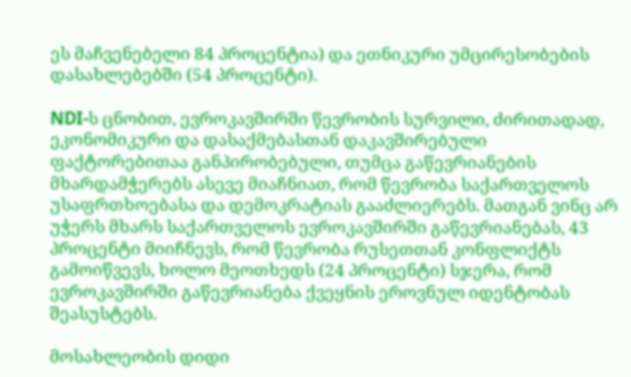ეს მაჩვენებელი 84 პროცენტია) და ეთნიკური უმცირესობების დასახლებებში (54 პროცენტი).

NDI-ს ცნობით, ევროკავშირში წევრობის სურვილი, ძირითადად, ეკონომიკური და დასაქმებასთან დაკავშირებული ფაქტორებითაა განპირობებული, თუმცა გაწევრიანების მხარდამჭერებს ასევე მიაჩნიათ, რომ წევრობა საქართველოს უსაფრთხოებასა და დემოკრატიას გააძლიერებს. მათგან ვინც არ უჭერს მხარს საქართველოს ევროკავშირში გაწევრიანებას, 43 პროცენტი მიიჩნევს, რომ წევრობა რუსეთთან კონფლიქტს გამოიწვევს, ხოლო მეოთხედს (24 პროცენტი) სჯერა, რომ ევროკავშირში გაწევრიანება ქვეყნის ეროვნულ იდენტობას შეასუსტებს.

მოსახლეობის დიდი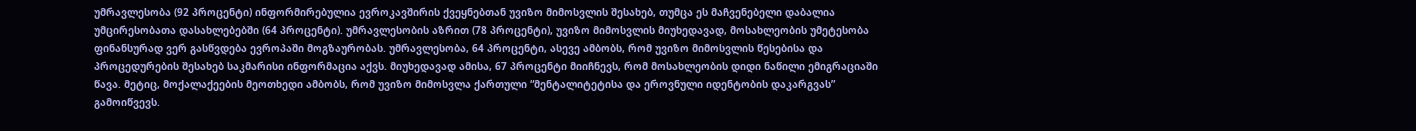უმრავლესობა (92 პროცენტი) ინფორმირებულია ევროკავშირის ქვეყნებთან უვიზო მიმოსვლის შესახებ, თუმცა ეს მაჩვენებელი დაბალია უმცირესობათა დასახლებებში (64 პროცენტი). უმრავლესობის აზრით (78 პროცენტი), უვიზო მიმოსვლის მიუხედავად, მოსახლეობის უმეტესობა ფინანსურად ვერ გასწვდება ევროპაში მოგზაურობას. უმრავლესობა, 64 პროცენტი, ასევე ამბობს, რომ უვიზო მიმოსვლის წესებისა და პროცედურების შესახებ საკმარისი ინფორმაცია აქვს. მიუხედავად ამისა, 67 პროცენტი მიიჩნევს, რომ მოსახლეობის დიდი ნაწილი ემიგრაციაში წავა. მეტიც, მოქალაქეების მეოთხედი ამბობს, რომ უვიზო მიმოსვლა ქართული “მენტალიტეტისა და ეროვნული იდენტობის დაკარგვას” გამოიწვევს.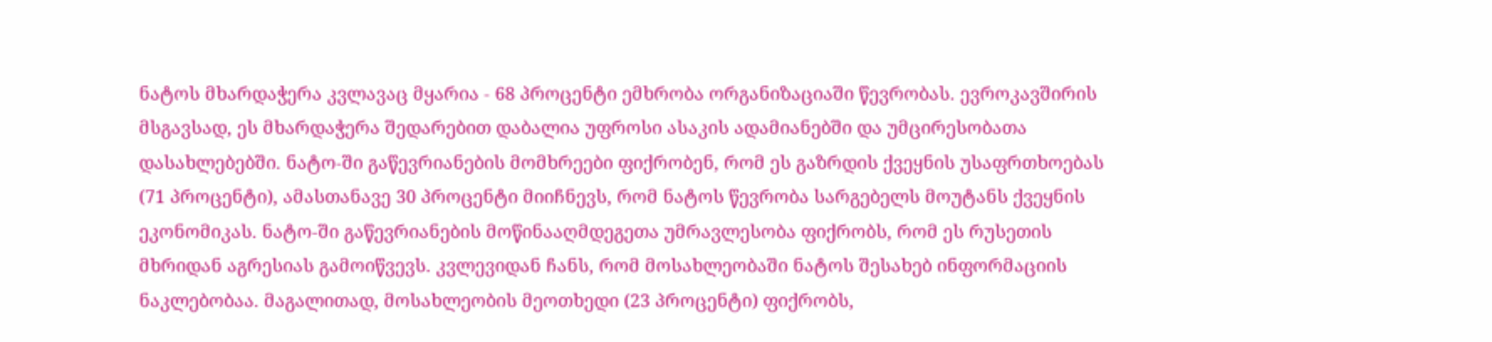ნატოს მხარდაჭერა კვლავაც მყარია - 68 პროცენტი ემხრობა ორგანიზაციაში წევრობას. ევროკავშირის მსგავსად, ეს მხარდაჭერა შედარებით დაბალია უფროსი ასაკის ადამიანებში და უმცირესობათა დასახლებებში. ნატო-ში გაწევრიანების მომხრეები ფიქრობენ, რომ ეს გაზრდის ქვეყნის უსაფრთხოებას (71 პროცენტი), ამასთანავე 30 პროცენტი მიიჩნევს, რომ ნატოს წევრობა სარგებელს მოუტანს ქვეყნის ეკონომიკას. ნატო-ში გაწევრიანების მოწინააღმდეგეთა უმრავლესობა ფიქრობს, რომ ეს რუსეთის მხრიდან აგრესიას გამოიწვევს. კვლევიდან ჩანს, რომ მოსახლეობაში ნატოს შესახებ ინფორმაციის ნაკლებობაა. მაგალითად, მოსახლეობის მეოთხედი (23 პროცენტი) ფიქრობს,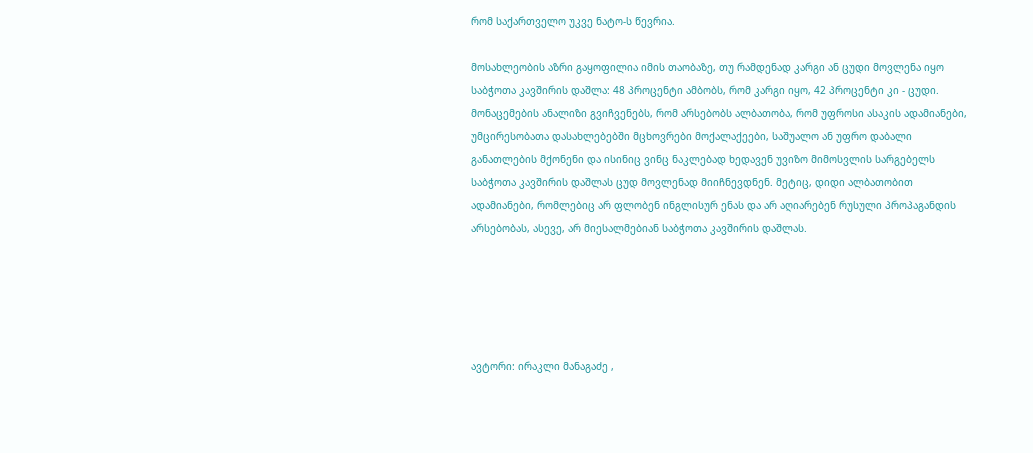რომ საქართველო უკვე ნატო-ს წევრია.

მოსახლეობის აზრი გაყოფილია იმის თაობაზე, თუ რამდენად კარგი ან ცუდი მოვლენა იყო საბჭოთა კავშირის დაშლა: 48 პროცენტი ამბობს, რომ კარგი იყო, 42 პროცენტი კი - ცუდი. მონაცემების ანალიზი გვიჩვენებს, რომ არსებობს ალბათობა, რომ უფროსი ასაკის ადამიანები, უმცირესობათა დასახლებებში მცხოვრები მოქალაქეები, საშუალო ან უფრო დაბალი განათლების მქონენი და ისინიც ვინც ნაკლებად ხედავენ უვიზო მიმოსვლის სარგებელს საბჭოთა კავშირის დაშლას ცუდ მოვლენად მიიჩნევდნენ. მეტიც, დიდი ალბათობით ადამიანები, რომლებიც არ ფლობენ ინგლისურ ენას და არ აღიარებენ რუსული პროპაგანდის არსებობას, ასევე, არ მიესალმებიან საბჭოთა კავშირის დაშლას.





ავტორი: ირაკლი მანაგაძე ,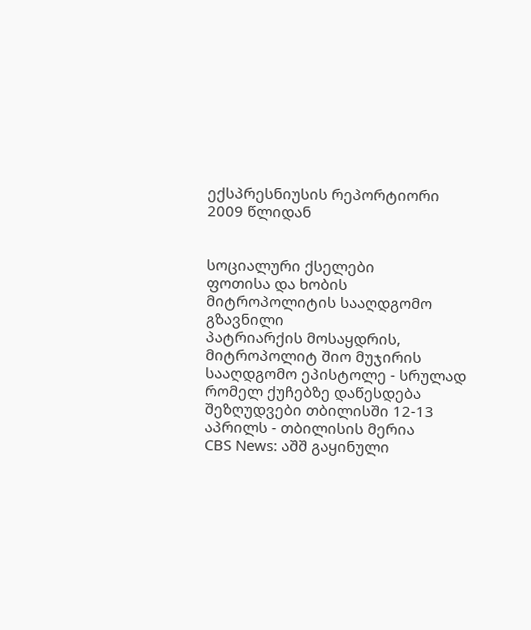ექსპრესნიუსის რეპორტიორი 2009 წლიდან


სოციალური ქსელები
ფოთისა და ხობის მიტროპოლიტის სააღდგომო გზავნილი
პატრიარქის მოსაყდრის, მიტროპოლიტ შიო მუჯირის სააღდგომო ეპისტოლე - სრულად
რომელ ქუჩებზე დაწესდება შეზღუდვები თბილისში 12-13 აპრილს - თბილისის მერია
CBS News: აშშ გაყინული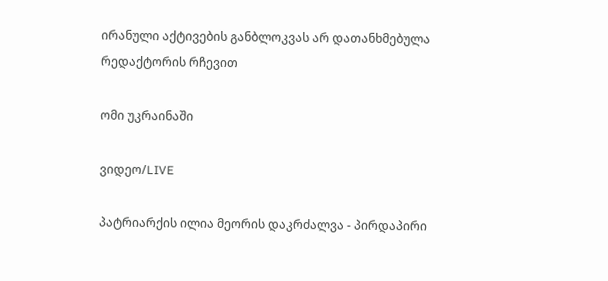ირანული აქტივების განბლოკვას არ დათანხმებულა
რედაქტორის რჩევით

ომი უკრაინაში

ვიდეო/LIVE

პატრიარქის ილია მეორის დაკრძალვა - პირდაპირი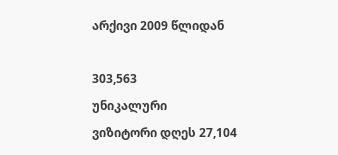არქივი 2009 წლიდან

303,563
უნიკალური
ვიზიტორი დღეს 27,104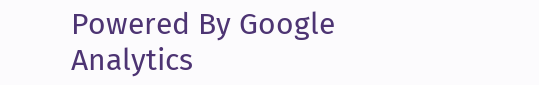Powered By Google Analytics